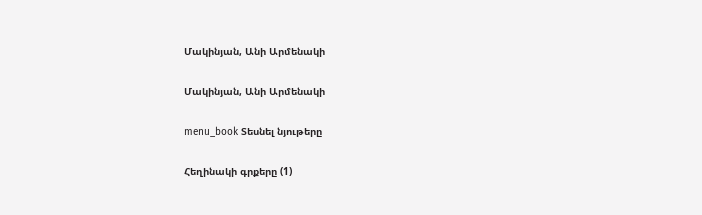Մակինյան, Անի Արմենակի

Մակինյան, Անի Արմենակի

menu_book Տեսնել նյութերը

Հեղինակի գրքերը (1)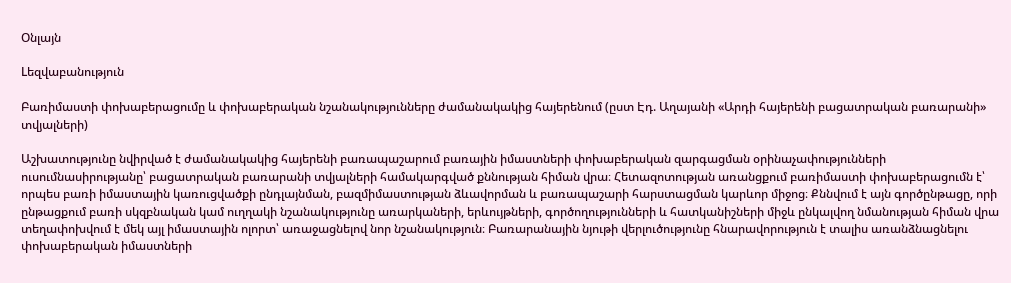Օնլայն

Lեզվաբանություն

Բառիմաստի փոխաբերացումը և փոխաբերական նշանակությունները ժամանակակից հայերենում (ըստ Էդ. Աղայանի «Արդի հայերենի բացատրական բառարանի» տվյալների)

Աշխատությունը նվիրված է ժամանակակից հայերենի բառապաշարում բառային իմաստների փոխաբերական զարգացման օրինաչափությունների ուսումնասիրությանը՝ բացատրական բառարանի տվյալների համակարգված քննության հիման վրա։ Հետազոտության առանցքում բառիմաստի փոխաբերացումն է՝ որպես բառի իմաստային կառուցվածքի ընդլայնման, բազմիմաստության ձևավորման և բառապաշարի հարստացման կարևոր միջոց։ Քննվում է այն գործընթացը, որի ընթացքում բառի սկզբնական կամ ուղղակի նշանակությունը առարկաների, երևույթների, գործողությունների և հատկանիշների միջև ընկալվող նմանության հիման վրա տեղափոխվում է մեկ այլ իմաստային ոլորտ՝ առաջացնելով նոր նշանակություն։ Բառարանային նյութի վերլուծությունը հնարավորություն է տալիս առանձնացնելու փոխաբերական իմաստների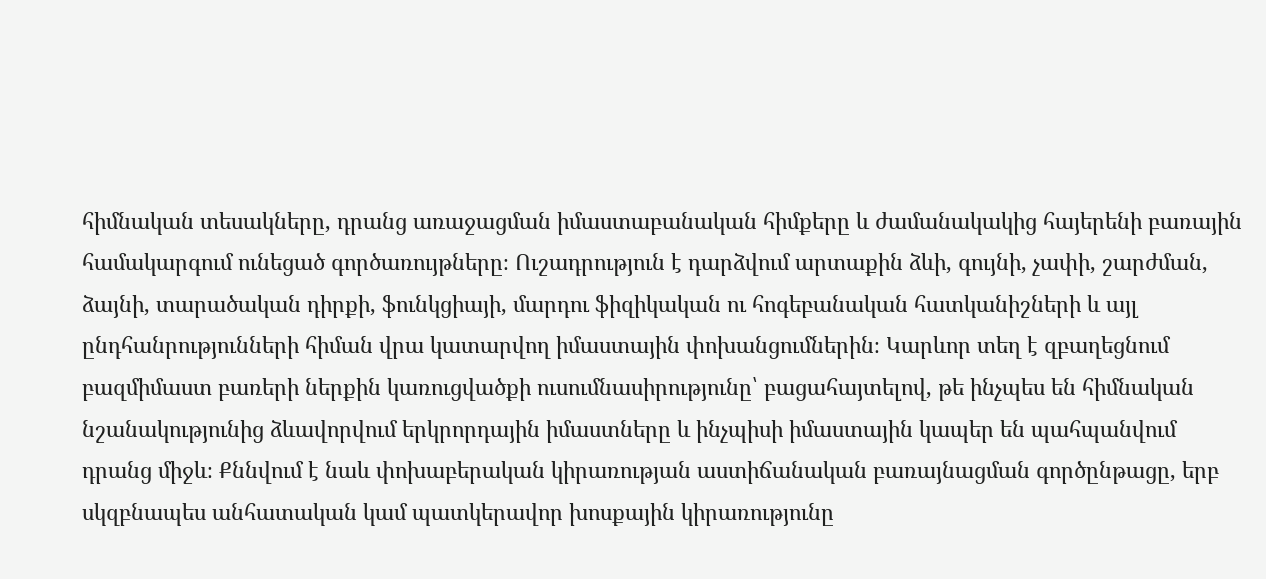հիմնական տեսակները, դրանց առաջացման իմաստաբանական հիմքերը և ժամանակակից հայերենի բառային համակարգում ունեցած գործառույթները։ Ուշադրություն է դարձվում արտաքին ձևի, գույնի, չափի, շարժման, ձայնի, տարածական դիրքի, ֆունկցիայի, մարդու ֆիզիկական ու հոգեբանական հատկանիշների և այլ ընդհանրությունների հիման վրա կատարվող իմաստային փոխանցումներին։ Կարևոր տեղ է զբաղեցնում բազմիմաստ բառերի ներքին կառուցվածքի ուսումնասիրությունը՝ բացահայտելով, թե ինչպես են հիմնական նշանակությունից ձևավորվում երկրորդային իմաստները և ինչպիսի իմաստային կապեր են պահպանվում դրանց միջև։ Քննվում է նաև փոխաբերական կիրառության աստիճանական բառայնացման գործընթացը, երբ սկզբնապես անհատական կամ պատկերավոր խոսքային կիրառությունը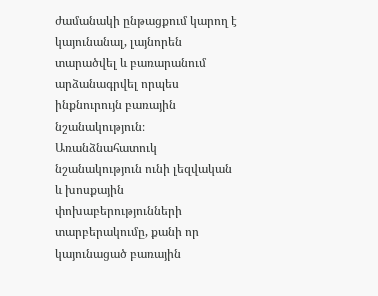ժամանակի ընթացքում կարող է կայունանալ, լայնորեն տարածվել և բառարանում արձանագրվել որպես ինքնուրույն բառային նշանակություն։ Առանձնահատուկ նշանակություն ունի լեզվական և խոսքային փոխաբերությունների տարբերակումը, քանի որ կայունացած բառային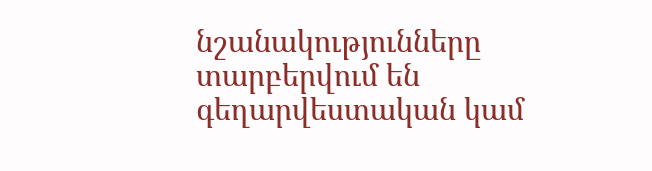նշանակությունները տարբերվում են գեղարվեստական կամ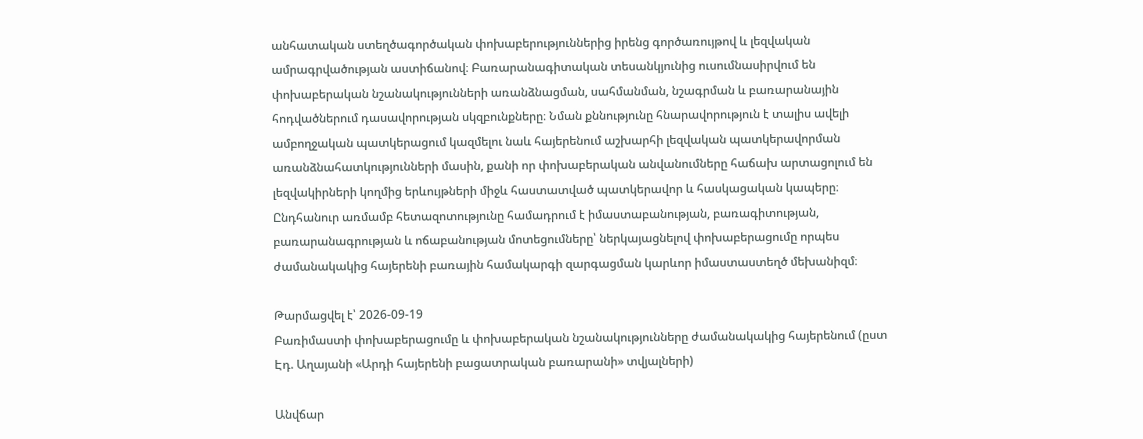անհատական ստեղծագործական փոխաբերություններից իրենց գործառույթով և լեզվական ամրագրվածության աստիճանով։ Բառարանագիտական տեսանկյունից ուսումնասիրվում են փոխաբերական նշանակությունների առանձնացման, սահմանման, նշագրման և բառարանային հոդվածներում դասավորության սկզբունքները։ Նման քննությունը հնարավորություն է տալիս ավելի ամբողջական պատկերացում կազմելու նաև հայերենում աշխարհի լեզվական պատկերավորման առանձնահատկությունների մասին, քանի որ փոխաբերական անվանումները հաճախ արտացոլում են լեզվակիրների կողմից երևույթների միջև հաստատված պատկերավոր և հասկացական կապերը։ Ընդհանուր առմամբ հետազոտությունը համադրում է իմաստաբանության, բառագիտության, բառարանագրության և ոճաբանության մոտեցումները՝ ներկայացնելով փոխաբերացումը որպես ժամանակակից հայերենի բառային համակարգի զարգացման կարևոր իմաստաստեղծ մեխանիզմ։

Թարմացվել է՝ 2026-09-19
Բառիմաստի փոխաբերացումը և փոխաբերական նշանակությունները ժամանակակից հայերենում (ըստ Էդ. Աղայանի «Արդի հայերենի բացատրական բառարանի» տվյալների)

Անվճար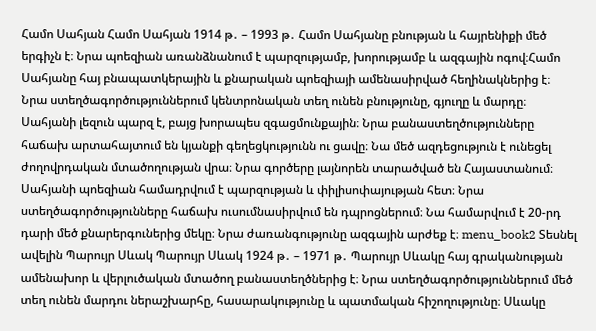Համո Սահյան Համո Սահյան 1914 թ․ – 1993 թ․ Համո Սահյանը բնության և հայրենիքի մեծ երգիչն է։ Նրա պոեզիան առանձնանում է պարզությամբ, խորությամբ և ազգային ոգով։Համո Սահյանը հայ բնապատկերային և քնարական պոեզիայի ամենասիրված հեղինակներից է։ Նրա ստեղծագործություններում կենտրոնական տեղ ունեն բնությունը, գյուղը և մարդը։ Սահյանի լեզուն պարզ է, բայց խորապես զգացմունքային։ Նրա բանաստեղծությունները հաճախ արտահայտում են կյանքի գեղեցկությունն ու ցավը։ Նա մեծ ազդեցություն է ունեցել ժողովրդական մտածողության վրա։ Նրա գործերը լայնորեն տարածված են Հայաստանում։ Սահյանի պոեզիան համադրվում է պարզության և փիլիսոփայության հետ։ Նրա ստեղծագործությունները հաճախ ուսումնասիրվում են դպրոցներում։ Նա համարվում է 20-րդ դարի մեծ քնարերգուներից մեկը։ Նրա ժառանգությունը ազգային արժեք է։ menu_book2 Տեսնել ավելին Պարույր Սևակ Պարույր Սևակ 1924 թ․ – 1971 թ․ Պարույր Սևակը հայ գրականության ամենախոր և վերլուծական մտածող բանաստեղծներից է։ Նրա ստեղծագործություններում մեծ տեղ ունեն մարդու ներաշխարհը, հասարակությունը և պատմական հիշողությունը։ Սևակը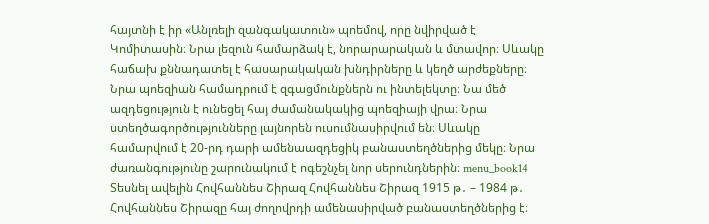հայտնի է իր «Անլռելի զանգակատուն» պոեմով, որը նվիրված է Կոմիտասին։ Նրա լեզուն համարձակ է, նորարարական և մտավոր։ Սևակը հաճախ քննադատել է հասարակական խնդիրները և կեղծ արժեքները։ Նրա պոեզիան համադրում է զգացմունքներն ու ինտելեկտը։ Նա մեծ ազդեցություն է ունեցել հայ ժամանակակից պոեզիայի վրա։ Նրա ստեղծագործությունները լայնորեն ուսումնասիրվում են։ Սևակը համարվում է 20-րդ դարի ամենաազդեցիկ բանաստեղծներից մեկը։ Նրա ժառանգությունը շարունակում է ոգեշնչել նոր սերունդներին։ menu_book14 Տեսնել ավելին Հովհաննես Շիրազ Հովհաննես Շիրազ 1915 թ․ – 1984 թ․ Հովհաննես Շիրազը հայ ժողովրդի ամենասիրված բանաստեղծներից է։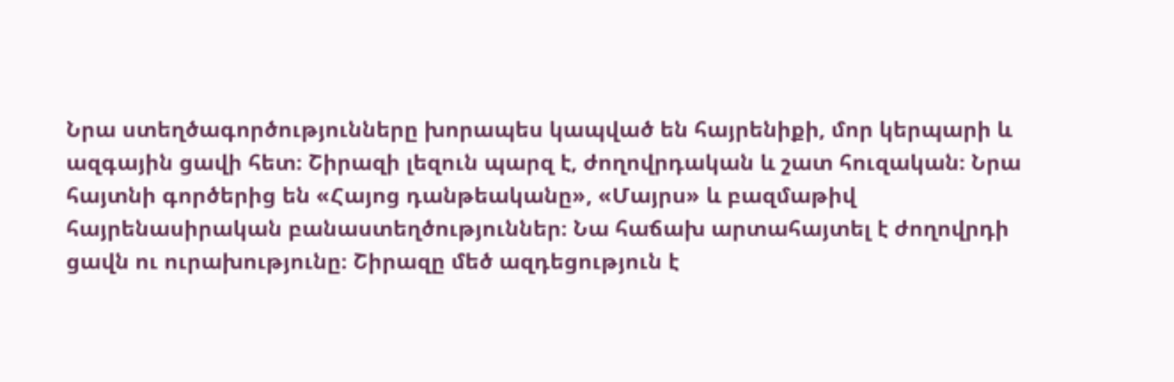Նրա ստեղծագործությունները խորապես կապված են հայրենիքի, մոր կերպարի և ազգային ցավի հետ։ Շիրազի լեզուն պարզ է, ժողովրդական և շատ հուզական։ Նրա հայտնի գործերից են «Հայոց դանթեականը», «Մայրս» և բազմաթիվ հայրենասիրական բանաստեղծություններ։ Նա հաճախ արտահայտել է ժողովրդի ցավն ու ուրախությունը։ Շիրազը մեծ ազդեցություն է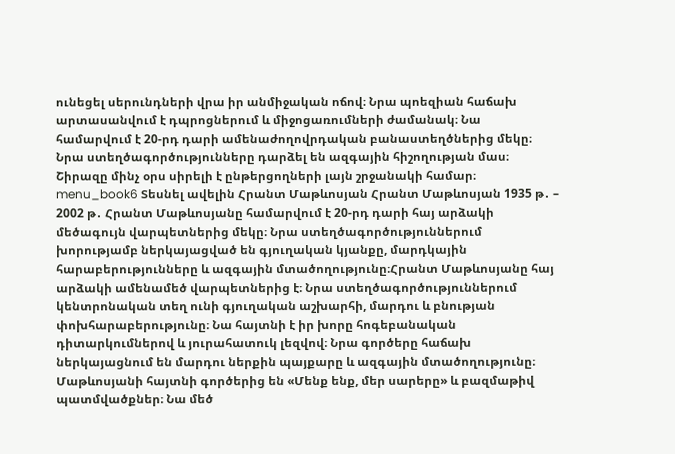ունեցել սերունդների վրա իր անմիջական ոճով։ Նրա պոեզիան հաճախ արտասանվում է դպրոցներում և միջոցառումների ժամանակ։ Նա համարվում է 20-րդ դարի ամենաժողովրդական բանաստեղծներից մեկը։ Նրա ստեղծագործությունները դարձել են ազգային հիշողության մաս։ Շիրազը մինչ օրս սիրելի է ընթերցողների լայն շրջանակի համար։ menu_book6 Տեսնել ավելին Հրանտ Մաթևոսյան Հրանտ Մաթևոսյան 1935 թ․ – 2002 թ․ Հրանտ Մաթևոսյանը համարվում է 20-րդ դարի հայ արձակի մեծագույն վարպետներից մեկը։ Նրա ստեղծագործություններում խորությամբ ներկայացված են գյուղական կյանքը, մարդկային հարաբերությունները և ազգային մտածողությունը։Հրանտ Մաթևոսյանը հայ արձակի ամենամեծ վարպետներից է։ Նրա ստեղծագործություններում կենտրոնական տեղ ունի գյուղական աշխարհի, մարդու և բնության փոխհարաբերությունը։ Նա հայտնի է իր խորը հոգեբանական դիտարկումներով և յուրահատուկ լեզվով։ Նրա գործերը հաճախ ներկայացնում են մարդու ներքին պայքարը և ազգային մտածողությունը։ Մաթևոսյանի հայտնի գործերից են «Մենք ենք, մեր սարերը» և բազմաթիվ պատմվածքներ։ Նա մեծ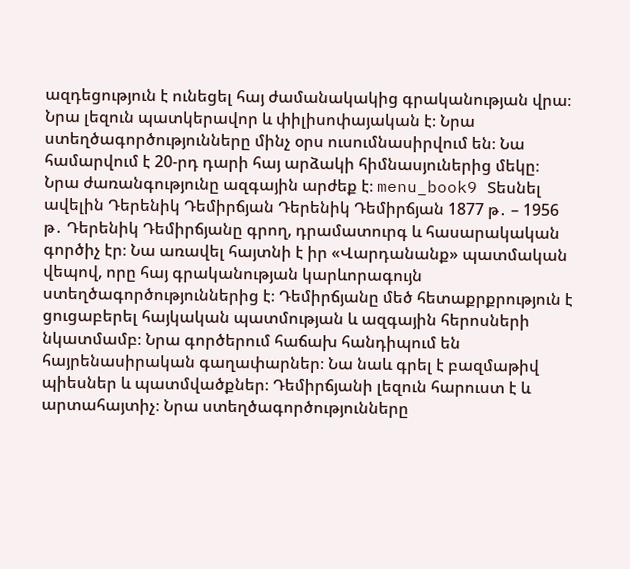ազդեցություն է ունեցել հայ ժամանակակից գրականության վրա։ Նրա լեզուն պատկերավոր և փիլիսոփայական է։ Նրա ստեղծագործությունները մինչ օրս ուսումնասիրվում են։ Նա համարվում է 20-րդ դարի հայ արձակի հիմնասյուներից մեկը։ Նրա ժառանգությունը ազգային արժեք է։ menu_book9 Տեսնել ավելին Դերենիկ Դեմիրճյան Դերենիկ Դեմիրճյան 1877 թ․ – 1956 թ․ Դերենիկ Դեմիրճյանը գրող, դրամատուրգ և հասարակական գործիչ էր։ Նա առավել հայտնի է իր «Վարդանանք» պատմական վեպով, որը հայ գրականության կարևորագույն ստեղծագործություններից է։ Դեմիրճյանը մեծ հետաքրքրություն է ցուցաբերել հայկական պատմության և ազգային հերոսների նկատմամբ։ Նրա գործերում հաճախ հանդիպում են հայրենասիրական գաղափարներ։ Նա նաև գրել է բազմաթիվ պիեսներ և պատմվածքներ։ Դեմիրճյանի լեզուն հարուստ է և արտահայտիչ։ Նրա ստեղծագործությունները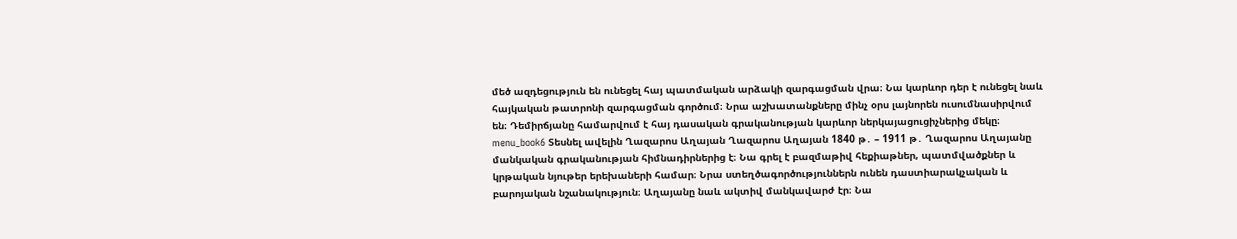մեծ ազդեցություն են ունեցել հայ պատմական արձակի զարգացման վրա։ Նա կարևոր դեր է ունեցել նաև հայկական թատրոնի զարգացման գործում։ Նրա աշխատանքները մինչ օրս լայնորեն ուսումնասիրվում են։ Դեմիրճյանը համարվում է հայ դասական գրականության կարևոր ներկայացուցիչներից մեկը։ menu_book6 Տեսնել ավելին Ղազարոս Աղայան Ղազարոս Աղայան 1840 թ․ – 1911 թ․ Ղազարոս Աղայանը մանկական գրականության հիմնադիրներից է։ Նա գրել է բազմաթիվ հեքիաթներ, պատմվածքներ և կրթական նյութեր երեխաների համար։ Նրա ստեղծագործություններն ունեն դաստիարակչական և բարոյական նշանակություն։ Աղայանը նաև ակտիվ մանկավարժ էր։ Նա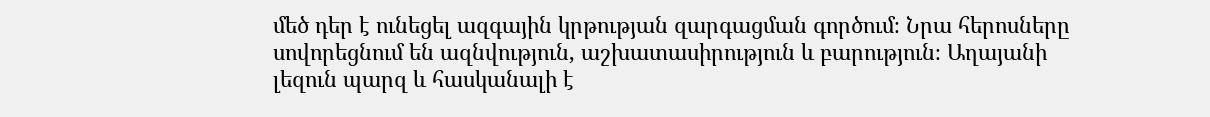մեծ դեր է ունեցել ազգային կրթության զարգացման գործում։ Նրա հերոսները սովորեցնում են ազնվություն, աշխատասիրություն և բարություն։ Աղայանի լեզուն պարզ և հասկանալի է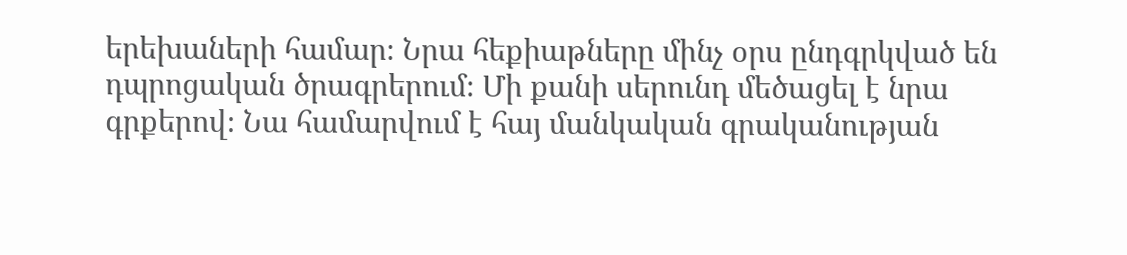երեխաների համար։ Նրա հեքիաթները մինչ օրս ընդգրկված են դպրոցական ծրագրերում։ Մի քանի սերունդ մեծացել է նրա գրքերով։ Նա համարվում է հայ մանկական գրականության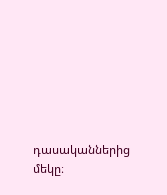դասականներից մեկը։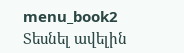menu_book2 Տեսնել ավելին